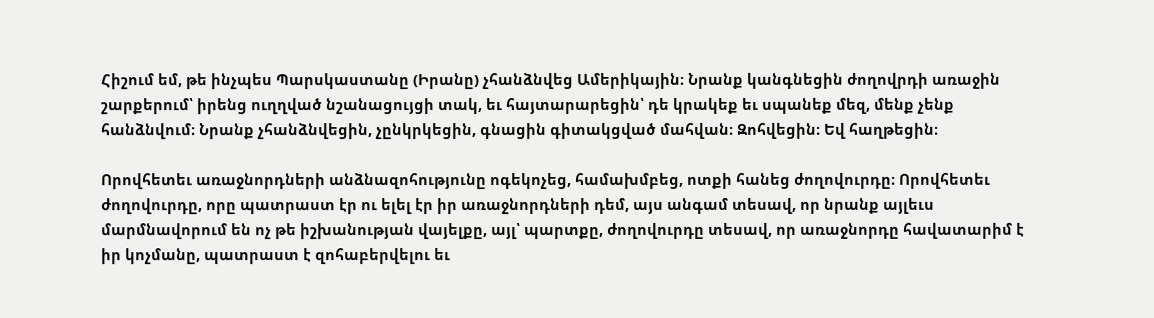Հիշում եմ, թե ինչպես Պարսկաստանը (Իրանը) չհանձնվեց Ամերիկային։ Նրանք կանգնեցին ժողովրդի առաջին շարքերում՝ իրենց ուղղված նշանացույցի տակ, եւ հայտարարեցին՝ դե կրակեք եւ սպանեք մեզ, մենք չենք հանձնվում։ Նրանք չհանձնվեցին, չընկրկեցին, գնացին գիտակցված մահվան։ Զոհվեցին։ Եվ հաղթեցին։

Որովհետեւ առաջնորդների անձնազոհությունը ոգեկոչեց, համախմբեց, ոտքի հանեց ժողովուրդը։ Որովհետեւ ժողովուրդը, որը պատրաստ էր ու ելել էր իր առաջնորդների դեմ, այս անգամ տեսավ, որ նրանք այլեւս մարմնավորում են ոչ թե իշխանության վայելքը, այլ՝ պարտքը, ժողովուրդը տեսավ, որ առաջնորդը հավատարիմ է իր կոչմանը, պատրաստ է զոհաբերվելու եւ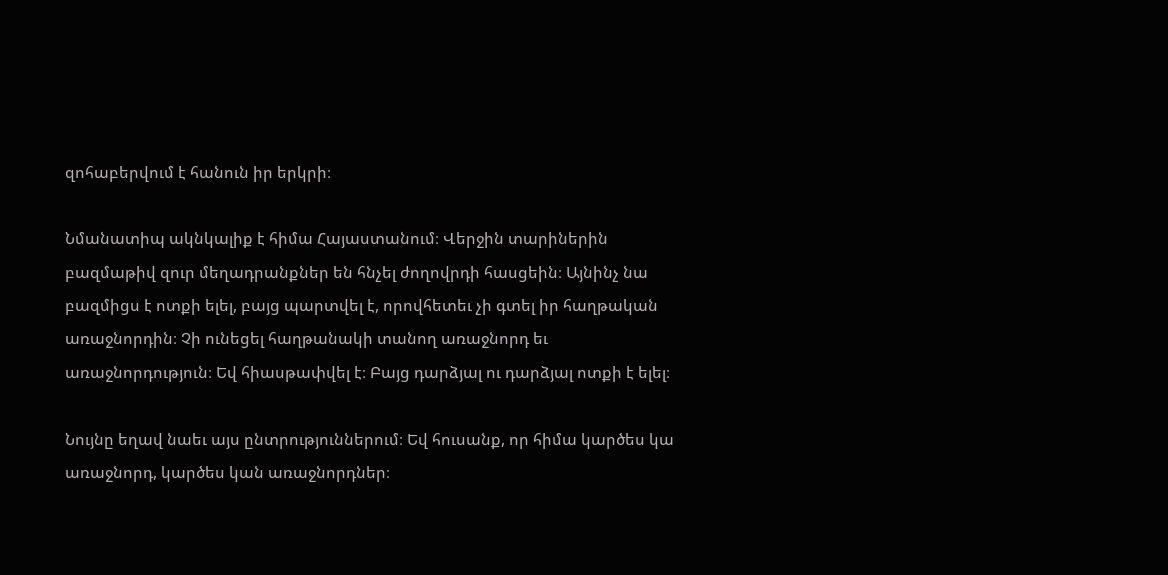զոհաբերվում է հանուն իր երկրի։

Նմանատիպ ակնկալիք է հիմա Հայաստանում։ Վերջին տարիներին բազմաթիվ զուր մեղադրանքներ են հնչել ժողովրդի հասցեին։ Այնինչ նա բազմիցս է ոտքի ելել, բայց պարտվել է, որովհետեւ չի գտել իր հաղթական առաջնորդին։ Չի ունեցել հաղթանակի տանող առաջնորդ եւ առաջնորդություն։ Եվ հիասթափվել է։ Բայց դարձյալ ու դարձյալ ոտքի է ելել։

Նույնը եղավ նաեւ այս ընտրություններում։ Եվ հուսանք, որ հիմա կարծես կա առաջնորդ, կարծես կան առաջնորդներ։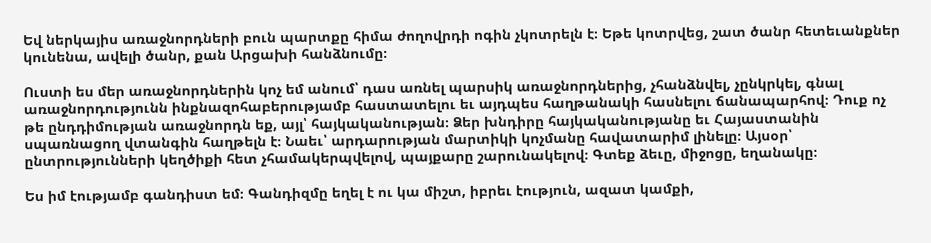Եվ ներկայիս առաջնորդների բուն պարտքը հիմա ժողովրդի ոգին չկոտրելն է։ Եթե կոտրվեց, շատ ծանր հետեւանքներ կունենա, ավելի ծանր, քան Արցախի հանձնումը։

Ուստի ես մեր առաջնորդներին կոչ եմ անում՝ դաս առնել պարսիկ առաջնորդներից, չհանձնվել, չընկրկել, գնալ առաջնորդությունն ինքնազոհաբերությամբ հաստատելու եւ այդպես հաղթանակի հասնելու ճանապարհով։ Դուք ոչ թե ընդդիմության առաջնորդն եք, այլ՝ հայկականության։ Ձեր խնդիրը հայկականությանը եւ Հայաստանին սպառնացող վտանգին հաղթելն է։ Նաեւ՝ արդարության մարտիկի կոչմանը հավատարիմ լինելը։ Այսօր՝ ընտրությունների կեղծիքի հետ չհամակերպվելով, պայքարը շարունակելով։ Գտեք ձեւը, միջոցը, եղանակը։

Ես իմ էությամբ գանդիստ եմ։ Գանդիզմը եղել է ու կա միշտ, իբրեւ էություն, ազատ կամքի,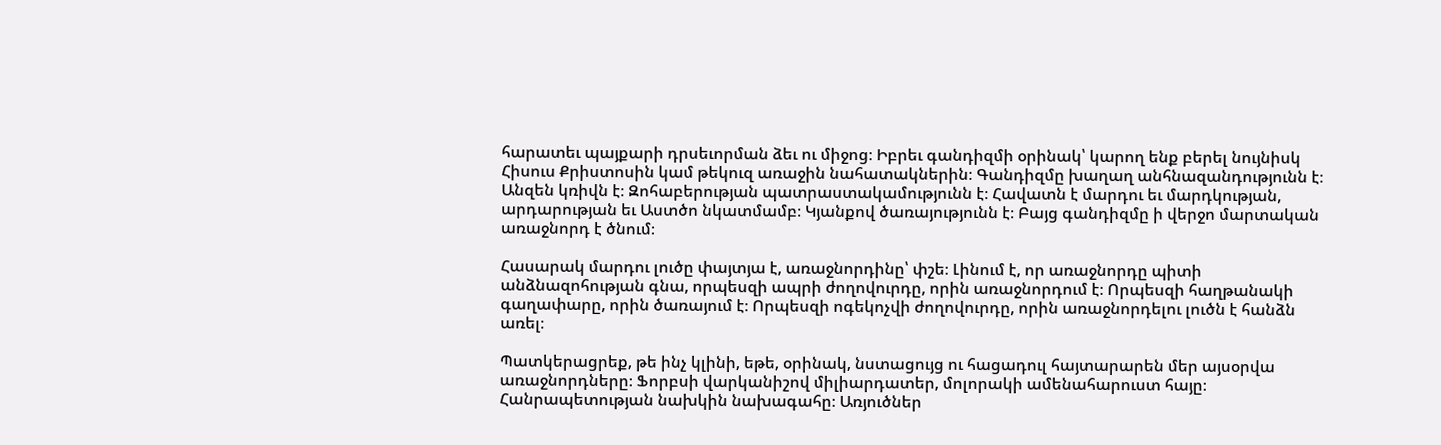հարատեւ պայքարի դրսեւորման ձեւ ու միջոց։ Իբրեւ գանդիզմի օրինակ՝ կարող ենք բերել նույնիսկ Հիսուս Քրիստոսին կամ թեկուզ առաջին նահատակներին։ Գանդիզմը խաղաղ անհնազանդությունն է։ Անզեն կռիվն է։ Զոհաբերության պատրաստակամությունն է։ Հավատն է մարդու եւ մարդկության, արդարության եւ Աստծո նկատմամբ։ Կյանքով ծառայությունն է։ Բայց գանդիզմը ի վերջո մարտական առաջնորդ է ծնում։

Հասարակ մարդու լուծը փայտյա է, առաջնորդինը՝ փշե։ Լինում է, որ առաջնորդը պիտի անձնազոհության գնա, որպեսզի ապրի ժողովուրդը, որին առաջնորդում է։ Որպեսզի հաղթանակի գաղափարը, որին ծառայում է։ Որպեսզի ոգեկոչվի ժողովուրդը, որին առաջնորդելու լուծն է հանձն առել։

Պատկերացրեք, թե ինչ կլինի, եթե, օրինակ, նստացույց ու հացադուլ հայտարարեն մեր այսօրվա առաջնորդները։ Ֆորբսի վարկանիշով միլիարդատեր, մոլորակի ամենահարուստ հայը։ Հանրապետության նախկին նախագահը։ Առյուծներ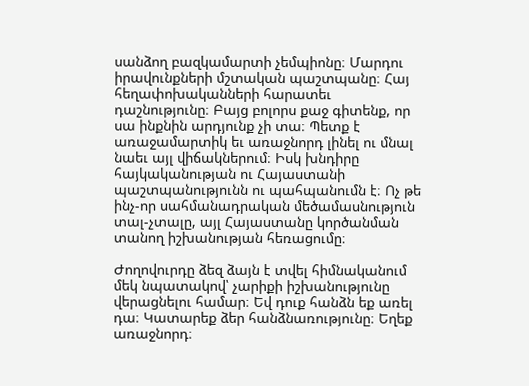սանձող բազկամարտի չեմպիոնը։ Մարդու իրավունքների մշտական պաշտպանը։ Հայ հեղափոխականների հարատեւ դաշնությունը։ Բայց բոլորս քաջ գիտենք, որ սա ինքնին արդյունք չի տա։ Պետք է առաջամարտիկ եւ առաջնորդ լինել ու մնալ նաեւ այլ վիճակներում։ Իսկ խնդիրը հայկականության ու Հայաստանի պաշտպանությունն ու պահպանումն է։ Ոչ թե ինչ-որ սահմանադրական մեծամասնություն տալ-չտալը, այլ Հայաստանը կործանման տանող իշխանության հեռացումը։

Ժողովուրդը ձեզ ձայն է տվել հիմնականում մեկ նպատակով՝ չարիքի իշխանությունը վերացնելու համար։ Եվ դուք հանձն եք առել դա։ Կատարեք ձեր հանձնառությունը։ Եղեք առաջնորդ։